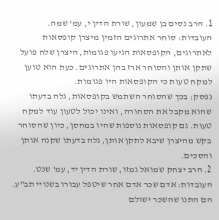1. הרב נסים בן שמעון, שורת הדין י, עמ' שמה.
העובדות: סוחר אתרוגים הזמין מיצרן קופסאות לאתרוגים, הקופסאות הגיעו פגומות, היצרן שלח פועל שתקן אותן והסוחר ארז בהן אתרוגים. כעת הוא טוען למקח טעות כי הקופסאות היו פגומות.
נפסק: בכך שהסוחר השתמש בקופסאות, גלה בדעתו שהוא מקבל את הסחורה, ואינו יכול לטעון עוד למקח טעות. גם קופסאות נוספות שהיו במחסן, כיון שהסוחר בקש מהיצרן שיבא לתקן אותן, גלה בדעתו שקנה אותן והסכים.
2. הרב יצחק שמואל גמזו, שורת הדין יד, עמ' שנט.
העובדות: אדם שכר אדם אחר שיטפל עבורו בשנויי תב"ע. הם התנו שהשכר ישולם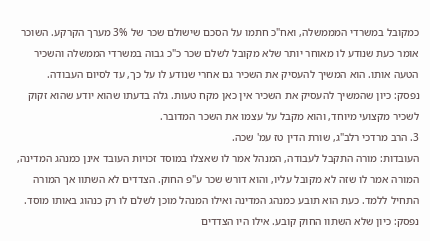כמקובל במשרדי המממשלה, ואח"כ חתמו על הסכם שישולם שכר של 3% מערך הקרקע. השוכר אומר כעת שנודע לו מאוחר יותר שלא מקובל לשלם שכר כ"כ גבוה במשרדי הממשלה והשכיר הטעה אותו. הוא המשיך להעסיק את השכיר גם אחרי שנודע לו על כך, עד לסיום העבודה.
נפסק: כיון שהמשיך להעסיק את השכיר אין כאן מקח טעות. גלה בדעתו שהוא יודע שהוא זקוק לשכיר מקצועי מיוחד, והוא מקבל על עצמו את השכר המדובר.
3. הרב מרדכי רלב"ג, שורת הדין טז עמ' שכה.
העובדות: מורה התקבל לעבודה, המנהל אמר לו שאצלו במוסד זכויות העובד אינן כמנהג המדינה, המורה אמר לו שזה לא מקובל עליו, והוא דורש שכר ע"פ החוק. הצדדים לא השתוו אך המורה התחיל ללמד. כעת הוא תובע כמנהג המדינה ואילו המנהל מוכן לשלם לו רק כנהוג באותו מוסד.
נפסק: כיון שלא השתוו החוק קובע. אילו היו הצדדים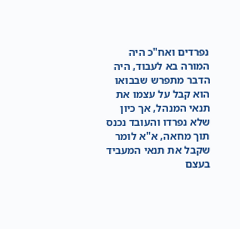נפרדים ואח"כ היה המורה בא לעבוד, היה הדבר מתפרש שבבואו הוא קבל על עצמו את תנאי המנהל, אך כיון שלא נפרדו והעובד נכנס תוך מחאה, א"א לומר שקבל את תנאי המעביד בעצם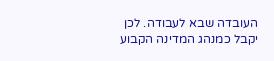העובדה שבא לעבודה. לכן יקבל כמנהג המדינה הקבוע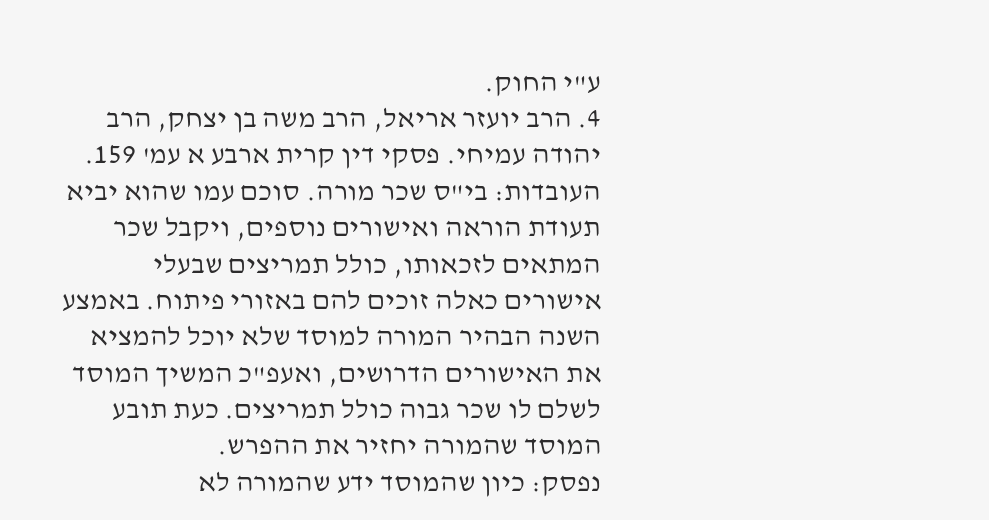ע"י החוק.
4. הרב יועזר אריאל, הרב משה בן יצחק, הרב יהודה עמיחי. פסקי דין קרית ארבע א עמ' 159.
העובדות: בי"ס שכר מורה. סוכם עמו שהוא יביא תעודת הוראה ואישורים נוספים, ויקבל שכר המתאים לזכאותו, כולל תמריצים שבעלי אישורים כאלה זוכים להם באזורי פיתוח. באמצע השנה הבהיר המורה למוסד שלא יוכל להמציא את האישורים הדרושים, ואעפ"כ המשיך המוסד לשלם לו שכר גבוה כולל תמריצים. כעת תובע המוסד שהמורה יחזיר את ההפרש.
נפסק: כיון שהמוסד ידע שהמורה לא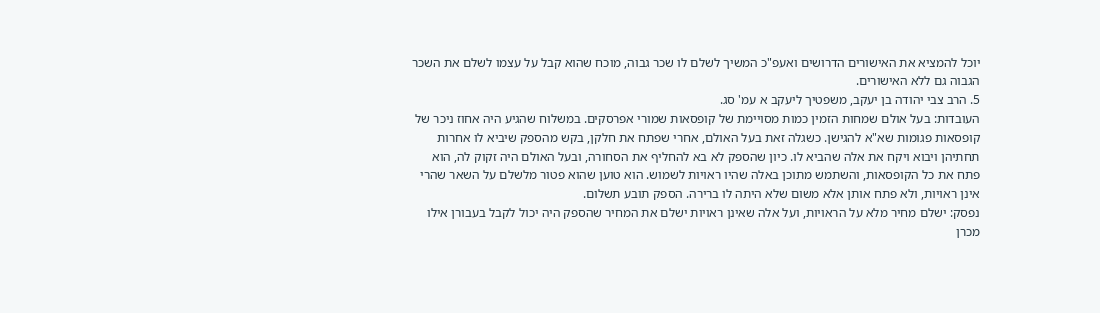יוכל להמציא את האישורים הדרושים ואעפ"כ המשיך לשלם לו שכר גבוה, מוכח שהוא קבל על עצמו לשלם את השכר הגבוה גם ללא האישורים.
5. הרב צבי יהודה בן יעקב, משפטיך ליעקב א עמ' סג.
העובדות: בעל אולם שמחות הזמין כמות מסויימת של קופסאות שמורי אפרסקים. במשלוח שהגיע היה אחוז ניכר של קופסאות פגומות שא"א להגישן. כשגלה זאת בעל האולם, אחרי שפתח את חלקן, בקש מהספק שיביא לו אחרות תחתיהן ויבוא ויקח את אלה שהביא לו. כיון שהספק לא בא להחליף את הסחורה, ובעל האולם היה זקוק לה, הוא פתח את כל הקופסאות, והשתמש מתוכן באלה שהיו ראויות לשמוש. הוא טוען שהוא פטור מלשלם על השאר שהרי אינן ראויות, ולא פתח אותן אלא משום שלא היתה לו ברירה. הספק תובע תשלום.
נפסק: ישלם מחיר מלא על הראויות, ועל אלה שאינן ראויות ישלם את המחיר שהספק היה יכול לקבל בעבורן אילו מכרן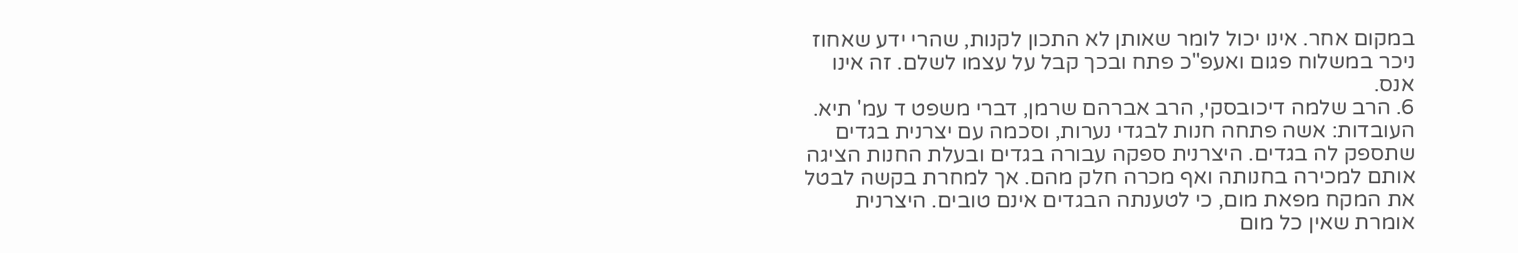במקום אחר. אינו יכול לומר שאותן לא התכון לקנות, שהרי ידע שאחוז ניכר במשלוח פגום ואעפ"כ פתח ובכך קבל על עצמו לשלם. זה אינו אנס.
6. הרב שלמה דיכובסקי, הרב אברהם שרמן, דברי משפט ד עמ' תיא.
העובדות: אשה פתחה חנות לבגדי נערות, וסכמה עם יצרנית בגדים שתספק לה בגדים. היצרנית ספקה עבורה בגדים ובעלת החנות הציגה אותם למכירה בחנותה ואף מכרה חלק מהם. אך למחרת בקשה לבטל את המקח מפאת מום, כי לטענתה הבגדים אינם טובים. היצרנית אומרת שאין כל מום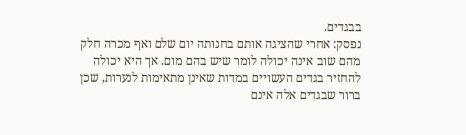בבגדים.
נפסק: אחרי שהציגה אותם בחנותה יום שלם ואף מכרה חלק מהם שוב אינה יכולה לומר שיש בהם מום. אך היא יכולה להחזיר בגדים העשויים במדות שאינן מתאימות לנערות, שכן ברור שבגדים אלה אינם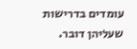עומדים בדרישות שעליהן דובר.